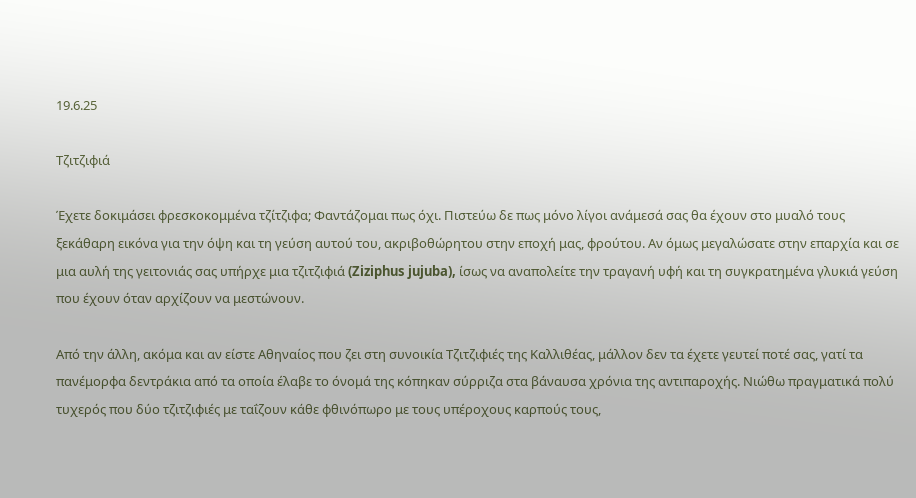19.6.25

Τζιτζιφιά

Έχετε δοκιμάσει φρεσκοκομμένα τζίτζιφα; Φαντάζομαι πως όχι. Πιστεύω δε πως μόνο λίγοι ανάμεσά σας θα έχουν στο μυαλό τους ξεκάθαρη εικόνα για την όψη και τη γεύση αυτού του, ακριβοθώρητου στην εποχή μας, φρούτου. Αν όμως μεγαλώσατε στην επαρχία και σε μια αυλή της γειτονιάς σας υπήρχε μια τζιτζιφιά (Ziziphus jujuba), ίσως να αναπολείτε την τραγανή υφή και τη συγκρατημένα γλυκιά γεύση που έχουν όταν αρχίζουν να μεστώνουν.

Από την άλλη, ακόμα και αν είστε Αθηναίος που ζει στη συνοικία Τζιτζιφιές της Καλλιθέας, μάλλον δεν τα έχετε γευτεί ποτέ σας, γατί τα πανέμορφα δεντράκια από τα οποία έλαβε το όνομά της κόπηκαν σύρριζα στα βάναυσα χρόνια της αντιπαροχής. Νιώθω πραγματικά πολύ τυχερός που δύο τζιτζιφιές με ταΐζουν κάθε φθινόπωρο με τους υπέροχους καρπούς τους,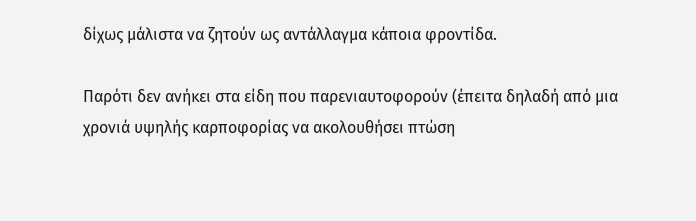δίχως μάλιστα να ζητούν ως αντάλλαγμα κάποια φροντίδα.

Παρότι δεν ανήκει στα είδη που παρενιαυτοφορούν (έπειτα δηλαδή από μια χρονιά υψηλής καρποφορίας να ακολουθήσει πτώση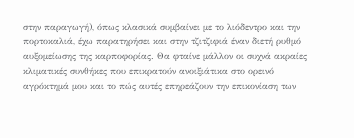στην παραγωγή), όπως κλασικά συμβαίνει με το λιόδεντρο και την πορτοκαλιά, έχω παρατηρήσει και στην τζιτζιφιά έναν διετή ρυθμό αυξομείωσης της καρποφορίας. Θα φταίνε μάλλον οι συχνά ακραίες κλιματικές συνθήκες που επικρατούν ανοιξιάτικα στο ορεινό αγρόκτημά μου και το πώς αυτές επηρεάζουν την επικονίαση των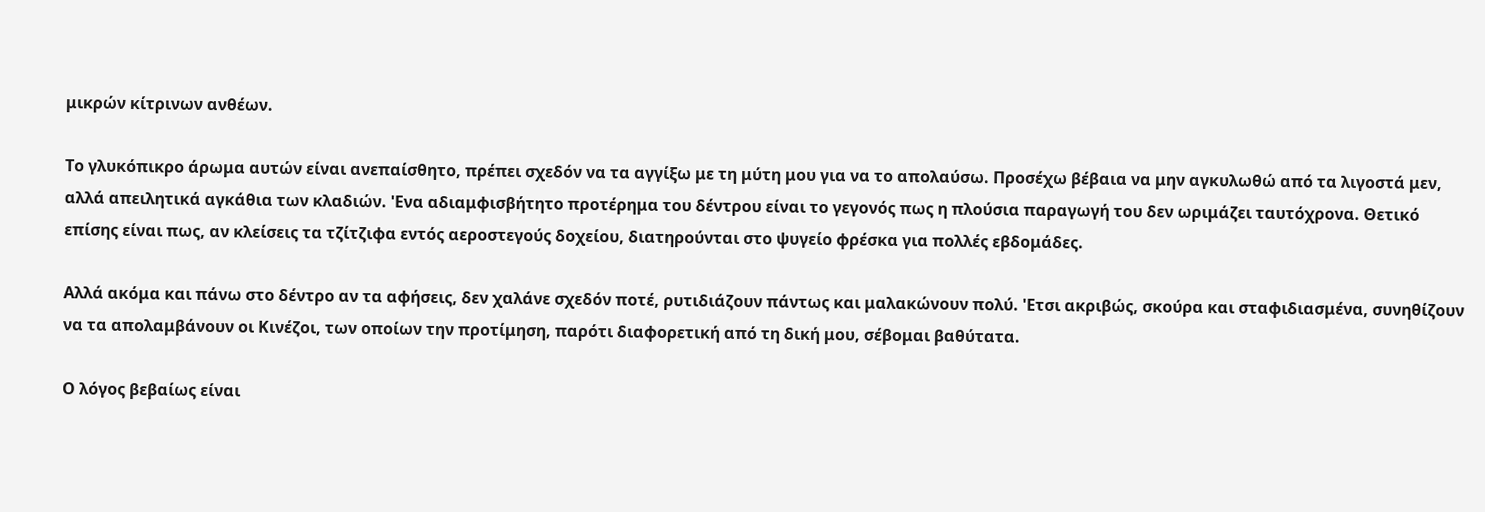μικρών κίτρινων ανθέων.

Το γλυκόπικρο άρωμα αυτών είναι ανεπαίσθητο, πρέπει σχεδόν να τα αγγίξω με τη μύτη μου για να το απολαύσω. Προσέχω βέβαια να μην αγκυλωθώ από τα λιγοστά μεν, αλλά απειλητικά αγκάθια των κλαδιών. 'Ενα αδιαμφισβήτητο προτέρημα του δέντρου είναι το γεγονός πως η πλούσια παραγωγή του δεν ωριμάζει ταυτόχρονα. Θετικό επίσης είναι πως, αν κλείσεις τα τζίτζιφα εντός αεροστεγούς δοχείου, διατηρούνται στο ψυγείο φρέσκα για πολλές εβδομάδες.

Αλλά ακόμα και πάνω στο δέντρο αν τα αφήσεις, δεν χαλάνε σχεδόν ποτέ, ρυτιδιάζουν πάντως και μαλακώνουν πολύ. 'Ετσι ακριβώς, σκούρα και σταφιδιασμένα, συνηθίζουν να τα απολαμβάνουν οι Κινέζοι, των οποίων την προτίμηση, παρότι διαφορετική από τη δική μου, σέβομαι βαθύτατα.

Ο λόγος βεβαίως είναι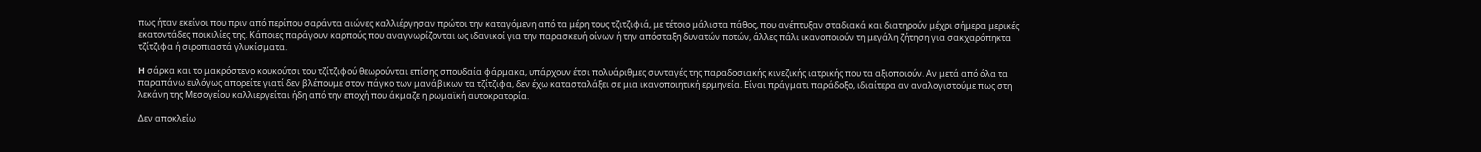πως ήταν εκείνοι που πριν από περίπου σαράντα αιώνες καλλιέργησαν πρώτοι την καταγόμενη από τα μέρη τους τζιτζιφιά, με τέτοιο μάλιστα πάθος, που ανέπτυξαν σταδιακά και διατηρούν μέχρι σήμερα μερικές εκατοντάδες ποικιλίες της. Κάποιες παράγουν καρπούς που αναγνωρίζονται ως ιδανικοί για την παρασκευή οίνων ή την απόσταξη δυνατών ποτών, άλλες πάλι ικανοποιούν τη μεγάλη ζήτηση για σακχαρόπηκτα τζίτζιφα ή σιροπιαστά γλυκίσματα.

H σάρκα και το μακρόστενο κουκούτσι του τζίτζιφού θεωρούνται επίσης σπουδαία φάρμακα, υπάρχουν έτσι πολυάριθμες συνταγές της παραδοσιακής κινεζικής ιατρικής που τα αξιοποιούν. Αν μετά από όλα τα παραπάνω ευλόγως απορείτε γιατί δεν βλέπουμε στον πάγκο των μανάβικων τα τζίτζιφα, δεν έχω κατασταλάξει σε μια ικανοποιητική ερμηνεία. Είναι πράγματι παράδοξο, ιδιαίτερα αν αναλογιστούμε πως στη λεκάνη της Μεσογείου καλλιεργείται ήδη από την εποχή που άκμαζε η ρωμαϊκή αυτοκρατορία.

Δεν αποκλείω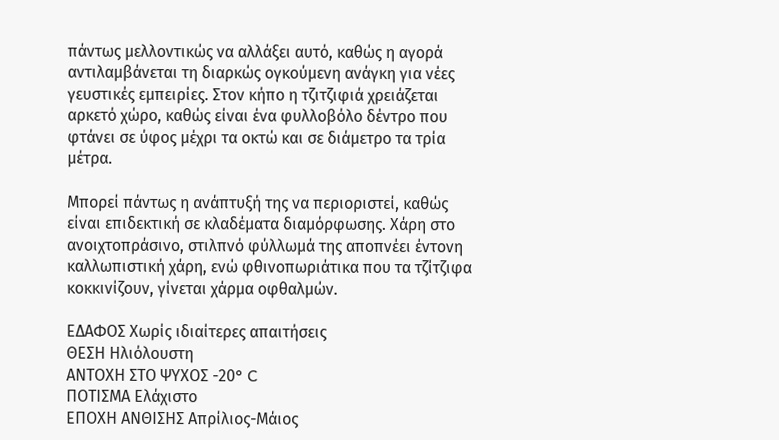πάντως μελλοντικώς να αλλάξει αυτό, καθώς η αγορά αντιλαμβάνεται τη διαρκώς ογκούμενη ανάγκη για νέες γευστικές εμπειρίες. Στον κήπο η τζιτζιφιά χρειάζεται αρκετό χώρο, καθώς είναι ένα φυλλοβόλο δέντρο που φτάνει σε ύφος μέχρι τα οκτώ και σε διάμετρο τα τρία μέτρα.

Μπορεί πάντως η ανάπτυξή της να περιοριστεί, καθώς είναι επιδεκτική σε κλαδέματα διαμόρφωσης. Χάρη στο ανοιχτοπράσινο, στιλπνό φύλλωμά της αποπνέει έντονη καλλωπιστική χάρη, ενώ φθινοπωριάτικα που τα τζίτζιφα κοκκινίζουν, γίνεται χάρμα οφθαλμών.

ΕΔΑΦΟΣ Χωρίς ιδιαίτερες απαιτήσεις
ΘΕΣΗ Ηλιόλουστη
ΑΝΤΟΧΗ ΣΤΟ ΨΥΧΟΣ -20° C
ΠΟΤΙΣΜΑ Ελάχιστο
ΕΠΟΧΗ ΑΝΘΙΣΗΣ Απρίλιος-Μάιος